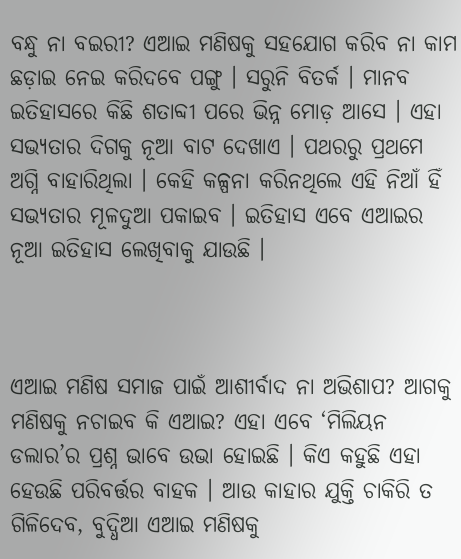ବନ୍ଧୁ ନା ବଇରୀ? ଏଆଇ ମଣିଷକୁ ସହଯୋଗ କରିବ ନା କାମ ଛଡ଼ାଇ ନେଇ କରିଦବେ ପଙ୍ଗୁ । ସରୁନି ବିତର୍କ । ମାନବ ଇତିହାସରେ କିଛି ଶତାବ୍ଦୀ ପରେ ଭିନ୍ନ ମୋଡ଼ ଆସେ । ଏହା ସଭ୍ୟତାର ଦିଗକୁ ନୂଆ ବାଟ ଦେଖାଏ । ପଥରରୁ ପ୍ରଥମେ ଅଗ୍ନି ବାହାରିଥିଲା । କେହି କଳ୍ପନା କରିନଥିଲେ ଏହି ନିଆଁ ହିଁ ସଭ୍ୟତାର ମୂଳଦୁଆ ପକାଇବ । ଇତିହାସ ଏବେ ଏଆଇର ନୂଆ ଇତିହାସ ଲେଖିବାକୁ ଯାଉଛି ।



ଏଆଇ ମଣିଷ ସମାଜ ପାଇଁ ଆଶୀର୍ବାଦ ନା ଅଭିଶାପ? ଆଗକୁ ମଣିଷକୁ ନଚାଇବ କି ଏଆଇ? ଏହା ଏବେ ‘ମିଲିୟନ ଡଲାର’ର ପ୍ରଶ୍ନ ଭାବେ ଉଭା ହୋଇଛି । କିଏ କହୁଛି ଏହା ହେଉଛି ପରିବର୍ତ୍ତର ବାହକ । ଆଉ କାହାର ଯୁକ୍ତି ଚାକିରି ତ ଗିଳିଦେବ, ବୁଦ୍ଧିଆ ଏଆଇ ମଣିଷକୁ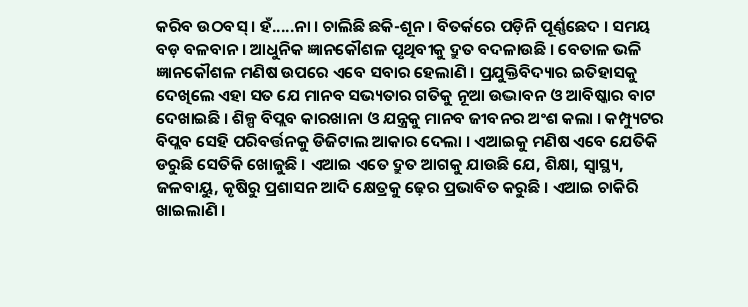କରିବ ଉଠବସ୍ । ହଁ.....ନା । ଚାଲିଛି ଛକି-ଶୂନ । ବିତର୍କରେ ପଡ଼ିନି ପୂର୍ଣ୍ଣଛେଦ । ସମୟ ବଡ଼ ବଳବାନ । ଆଧୁନିକ ଜ୍ଞାନକୌଶଳ ପୃଥିବୀକୁ ଦ୍ରୁତ ବଦଳାଉଛି । ବେତାଳ ଭଳି ଜ୍ଞାନକୌଶଳ ମଣିଷ ଉପରେ ଏବେ ସବାର ହେଲାଣି । ପ୍ରଯୁକ୍ତିବିଦ୍ୟାର ଇତିହାସକୁ ଦେଖିଲେ ଏହା ସତ ଯେ ମାନବ ସଭ୍ୟତାର ଗତିକୁ ନୂଆ ଉଦ୍ଭାବନ ଓ ଆବିଷ୍କାର ବାଟ ଦେଖାଇଛି । ଶିଳ୍ପ ବିପ୍ଲବ କାରଖାନା ଓ ଯନ୍ତ୍ରକୁ ମାନବ ଜୀବନର ଅଂଶ କଲା । କମ୍ପ୍ୟୁଟର ବିପ୍ଲବ ସେହି ପରିବର୍ତ୍ତନକୁ ଡିଜିଟାଲ ଆକାର ଦେଲା । ଏଆଇକୁ ମଣିଷ ଏବେ ଯେତିକି ଡରୁଛି ସେତିକି ଖୋଜୁଛି । ଏଆଇ ଏତେ ଦ୍ରୁତ ଆଗକୁ ଯାଉଛି ଯେ, ଶିକ୍ଷା, ସ୍ୱାସ୍ଥ୍ୟ, ଜଳବାୟୁ, କୃଷିରୁ ପ୍ରଶାସନ ଆଦି କ୍ଷେତ୍ରକୁ ଢ଼େର ପ୍ରଭାବିତ କରୁଛି । ଏଆଇ ଚାକିରି ଖାଇଲାଣି ।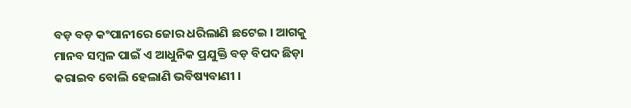ବଡ଼ ବଡ଼ କଂପାନୀରେ ଜୋର ଧରିଲାଣି ଛଟେଇ । ଆଗକୁ ମାନବ ସମ୍ବଳ ପାଇଁ ଏ ଆଧୁନିକ ପ୍ରଯୁକ୍ତି ବଡ଼ ବିପଦ ଛିଡ଼ା କରାଇବ ବୋଲି ହେଲାଣି ଭବିଷ୍ୟବାଣୀ ।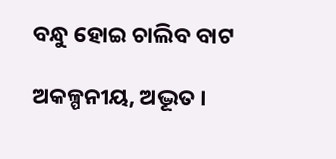ବନ୍ଧୁ ହୋଇ ଚାଲିବ ବାଟ

ଅକଳ୍ପନୀୟ, ଅଦ୍ଭୂତ ।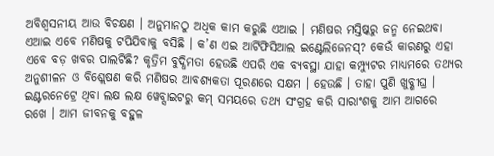ଅବିଶ୍ୱସନୀୟ ଆଉ ବିଚକ୍ଷଣ । ଅନୁମାନଠୁ ଅଧିକ କାମ କରୁଛି ଏଆଇ । ମଣିଷର ମସ୍ତିଷ୍କରୁ ଜନ୍ମ ନେଇଥବା ଏଆଇ ଏବେ ମଣିଷକୁ ଟପିଯିବାକୁ ବସିଛି । କ’ଣ ଏଇ ଆର୍ଟିଫିସିଆଲ ଇଣ୍ଟେଲିଜେନସ୍? କେଉଁ କାରଣରୁ ଏହା ଏବେ ବଡ଼ ଖବର ପାଲଟିଛି? କୃତ୍ରିମ ବୁଦ୍ଧିମତା ହେଉଛି ଏପରି ଏକ ବ୍ୟବସ୍ଥା ଯାହା କମ୍ପ୍ୟୁଟର ମାଧ୍ୟମରେ ତଥ୍ୟର ଅନୁଶୀଳନ ଓ ବିଶ୍ଲେଷଣ କରି ମଣିଷର ଆବଶ୍ୟକତା ପୂରଣରେ ସକ୍ଷମ । ହେଉଛି । ତାହା ପୁଣି ଖୁବ୍ଶୀଘ୍ର । ଇଣ୍ଟରନେଟ୍ରେ ଥିବା ଲକ୍ଷ ଲକ୍ଷ ୱେବ୍ସାଇଟରୁ କମ୍ ସମୟରେ ତଥ୍ୟ ସଂଗ୍ରହ କରି ସାରାଂଶକୁ ଆମ ଆଗରେ ରଖେ । ଆମ ଜୀବନକୁ ବହୁଳ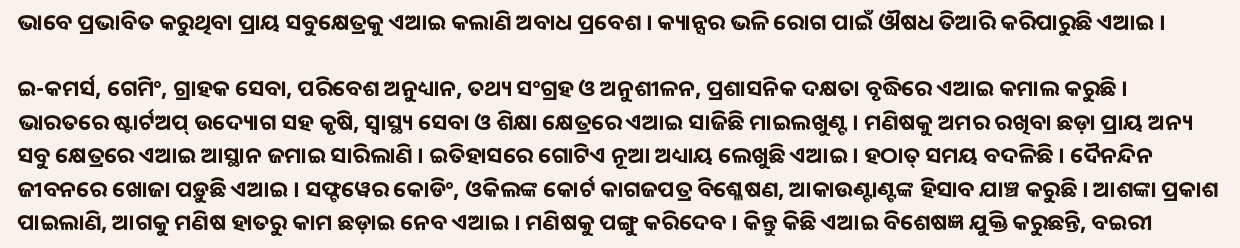ଭାବେ ପ୍ରଭାବିତ କରୁଥିବା ପ୍ରାୟ ସବୁକ୍ଷେତ୍ରକୁ ଏଆଇ କଲାଣି ଅବାଧ ପ୍ରବେଶ । କ୍ୟାନ୍ସର ଭଳି ରୋଗ ପାଇଁ ଔଷଧ ତିଆରି କରିପାରୁଛି ଏଆଇ ।

ଇ-କମର୍ସ, ଗେମିଂ, ଗ୍ରାହକ ସେବା, ପରିବେଶ ଅନୁଧ୍ୟାନ, ତଥ୍ୟ ସଂଗ୍ରହ ଓ ଅନୁଶୀଳନ, ପ୍ରଶାସନିକ ଦକ୍ଷତା ବୃଦ୍ଧିରେ ଏଆଇ କମାଲ କରୁଛି । ଭାରତରେ ଷ୍ଟାର୍ଟଅପ୍ ଉଦ୍ୟୋଗ ସହ କୃଷି, ସ୍ୱାସ୍ଥ୍ୟ ସେବା ଓ ଶିକ୍ଷା କ୍ଷେତ୍ରରେ ଏଆଇ ସାଜିଛି ମାଇଲଖୁଣ୍ଟ । ମଣିଷକୁ ଅମର ରଖିବା ଛଡ଼ା ପ୍ରାୟ ଅନ୍ୟ ସବୁ କ୍ଷେତ୍ରରେ ଏଆଇ ଆସ୍ଥାନ ଜମାଇ ସାରିଲାଣି । ଇତିହାସରେ ଗୋଟିଏ ନୂଆ ଅଧ୍ୟାୟ ଲେଖୁଛି ଏଆଇ । ହଠାତ୍ ସମୟ ବଦଳିଛି । ଦୈନନ୍ଦିନ ଜୀବନରେ ଖୋଜା ପଡ଼ୁଛି ଏଆଇ । ସଫ୍ଟୱେର କୋଡିଂ, ଓକିଲଙ୍କ କୋର୍ଟ କାଗଜପତ୍ର ବିଶ୍ଳେଷଣ, ଆକାଉଣ୍ଟାଣ୍ଟଙ୍କ ହିସାବ ଯାଞ୍ଚ କରୁଛି । ଆଶଙ୍କା ପ୍ରକାଶ ପାଇଲାଣି, ଆଗକୁ ମଣିଷ ହାତରୁ କାମ ଛଡ଼ାଇ ନେବ ଏଆଇ । ମଣିଷକୁ ପଙ୍ଗୁ କରିଦେବ । କିନ୍ତୁ କିଛି ଏଆଇ ବିଶେଷଜ୍ଞ ଯୁକ୍ତି କରୁଛନ୍ତି, ବଇରୀ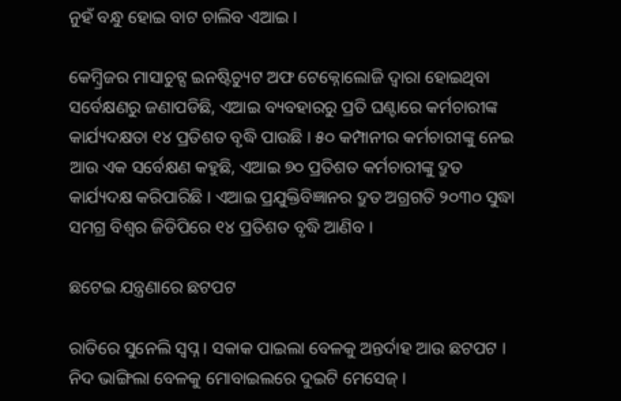ନୁହଁ ବନ୍ଧୁ ହୋଇ ବାଟ ଚାଲିବ ଏଆଇ ।

କେମ୍ବ୍ରିଜର ମାସାଚୁଟ୍ସ ଇନଷ୍ଟିଚ୍ୟୁଟ ଅଫ ଟେକ୍ନୋଲୋଜି ଦ୍ୱାରା ହୋଇଥିବା ସର୍ବେକ୍ଷଣରୁ ଜଣାପଡିଛି, ଏଆଇ ବ୍ୟବହାରରୁ ପ୍ରତି ଘଣ୍ଟାରେ କର୍ମଚାରୀଙ୍କ କାର୍ଯ୍ୟଦକ୍ଷତା ୧୪ ପ୍ରତିଶତ ବୃଦ୍ଧି ପାଉଛି । ୫୦ କମ୍ପାନୀର କର୍ମଚାରୀଙ୍କୁ ନେଇ ଆଉ ଏକ ସର୍ବେକ୍ଷଣ କହୁଛି, ଏଆଇ ୭୦ ପ୍ରତିଶତ କର୍ମଚାରୀଙ୍କୁ ଦ୍ରୁତ କାର୍ଯ୍ୟଦକ୍ଷ କରିପାରିଛି । ଏଆଇ ପ୍ରଯୁକ୍ତିବିଜ୍ଞାନର ଦ୍ରୁତ ଅଗ୍ରଗତି ୨୦୩୦ ସୁଦ୍ଧା ସମଗ୍ର ବିଶ୍ୱର ଜିଡିପିରେ ୧୪ ପ୍ରତିଶତ ବୃଦ୍ଧି ଆଣିବ ।

ଛଟେଇ ଯନ୍ତ୍ରଣାରେ ଛଟପଟ

ରାତିରେ ସୁନେଲି ସ୍ୱପ୍ନ । ସକାକ ପାଇଲା ବେଳକୁ ଅନ୍ତର୍ଦାହ ଆଉ ଛଟପଟ । ନିଦ ଭାଙ୍ଗିଲା ବେଳକୁ ମୋବାଇଲରେ ଦୁଇଟି ମେସେଜ୍ ।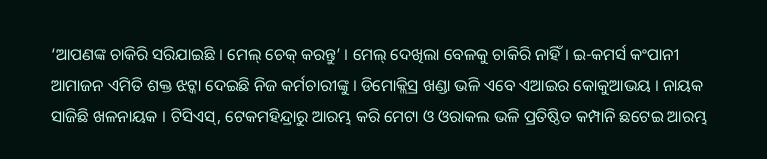‘ଆପଣଙ୍କ ଚାକିରି ସରିଯାଇଛି । ମେଲ୍ ଚେକ୍ କରନ୍ତୁ’ । ମେଲ୍ ଦେଖିଲା ବେଳକୁ ଚାକିରି ନାହିଁ । ଇ-କମର୍ସ କଂପାନୀ ଆମାଜନ ଏମିତି ଶକ୍ତ ଝଟ୍କା ଦେଇଛି ନିଜ କର୍ମଚାରୀଙ୍କୁ । ଡିମୋକ୍ଲିସ୍ର ଖଣ୍ଡା ଭଳି ଏବେ ଏଆଇର କୋକୁଆଭୟ । ନାୟକ ସାଜିଛି ଖଳନାୟକ । ଟିସିଏସ୍, ଟେକମହିନ୍ଦ୍ରାରୁ ଆରମ୍ଭ କରି ମେଟା ଓ ଓରାକଲ ଭଳି ପ୍ରତିଷ୍ଠିତ କମ୍ପାନି ଛଟେଇ ଆରମ୍ଭ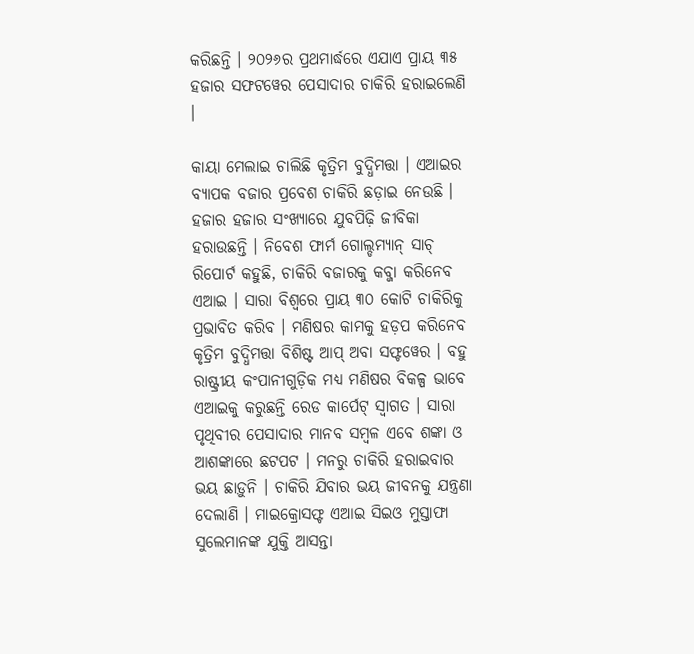କରିଛନ୍ତି । ୨୦୨୬ର ପ୍ରଥମାର୍ଦ୍ଧରେ ଏଯାଏ ପ୍ରାୟ ୩୫ ହଜାର ସଫଟୱେର ପେସାଦାର ଚାକିରି ହରାଇଲେଣି ।

କାୟା ମେଲାଇ ଚାଲିଛି କୃତ୍ରିମ ବୁଦ୍ଧିମତ୍ତା । ଏଆଇର ବ୍ୟାପକ ବଜାର ପ୍ରବେଶ ଚାକିରି ଛଡ଼ାଇ ନେଉଛି । ହଜାର ହଜାର ସଂଖ୍ୟାରେ ଯୁବପିଢ଼ି ଜୀବିକା ହରାଉଛନ୍ତି । ନିବେଶ ଫାର୍ମ ଗୋଲ୍ଡମ୍ୟାନ୍ ସାଚ୍ ରିପୋର୍ଟ କହୁଛି, ଚାକିରି ବଜାରକୁ କବ୍ଜା କରିନେବ ଏଆଇ । ସାରା ବିଶ୍ୱରେ ପ୍ରାୟ ୩୦ କୋଟି ଚାକିରିକୁ ପ୍ରଭାବିତ କରିବ । ମଣିଷର କାମକୁ ହଡ଼ପ କରିନେବ କୃତ୍ରିମ ବୁଦ୍ଧିମତ୍ତା ବିଶିଷ୍ଟ ଆପ୍ ଅବା ସଫ୍ଟୱେର । ବହୁ ରାଷ୍ଟ୍ରୀୟ କଂପାନୀଗୁଡ଼ିକ ମଧ୍ୟ ମଣିଷର ବିକଳ୍ପ ଭାବେ ଏଆଇକୁ କରୁଛନ୍ତି ରେଡ କାର୍ପେଟ୍ ସ୍ୱାଗତ । ସାରା ପୃଥିବୀର ପେସାଦାର ମାନବ ସମ୍ବଳ ଏବେ ଶଙ୍କା ଓ ଆଶଙ୍କାରେ ଛଟପଟ । ମନରୁ ଚାକିରି ହରାଇବାର ଭୟ ଛାଡ଼ୁନି । ଚାକିରି ଯିବାର ଭୟ ଜୀବନକୁ ଯନ୍ତ୍ରଣା ଦେଲାଣି । ମାଇକ୍ରୋସଫ୍ଟ ଏଆଇ ସିଇଓ ମୁସ୍ତାଫା ସୁଲେମାନଙ୍କ ଯୁକ୍ତି ଆସନ୍ତା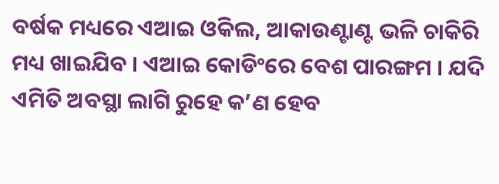ବର୍ଷକ ମଧ୍ୟରେ ଏଆଇ ଓକିଲ, ଆକାଉଣ୍ଟାଣ୍ଟ ଭଳି ଚାକିରି ମଧ୍ୟ ଖାଇଯିବ । ଏଆଇ କୋଡିଂରେ ବେଶ ପାରଙ୍ଗମ । ଯଦି ଏମିତି ଅବସ୍ଥା ଲାଗି ରୁହେ କ’ଣ ହେବ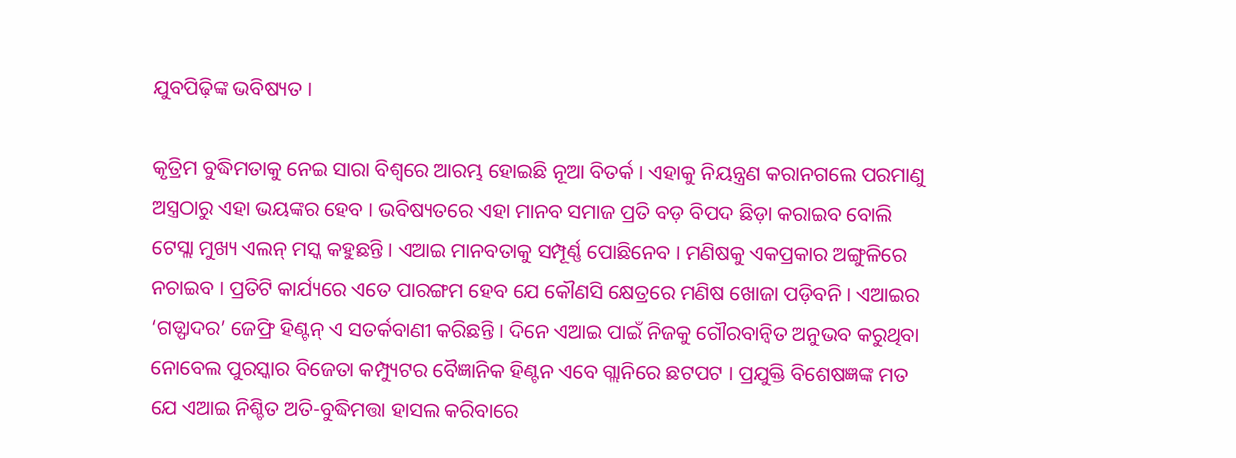ଯୁବପିଢ଼ିଙ୍କ ଭବିଷ୍ୟତ ।

କୃତ୍ରିମ ବୁଦ୍ଧିମତାକୁ ନେଇ ସାରା ବିଶ୍ୱରେ ଆରମ୍ଭ ହୋଇଛି ନୂଆ ବିତର୍କ । ଏହାକୁ ନିୟନ୍ତ୍ରଣ କରାନଗଲେ ପରମାଣୁ ଅସ୍ତ୍ରଠାରୁ ଏହା ଭୟଙ୍କର ହେବ । ଭବିଷ୍ୟତରେ ଏହା ମାନବ ସମାଜ ପ୍ରତି ବଡ଼ ବିପଦ ଛିଡ଼ା କରାଇବ ବୋଲି ଟେସ୍ଲା ମୁଖ୍ୟ ଏଲନ୍ ମସ୍କ କହୁଛନ୍ତି । ଏଆଇ ମାନବତାକୁ ସମ୍ପୂର୍ଣ୍ଣ ପୋଛିନେବ । ମଣିଷକୁ ଏକପ୍ରକାର ଅଙ୍ଗୁଳିରେ ନଚାଇବ । ପ୍ରତିଟି କାର୍ଯ୍ୟରେ ଏତେ ପାରଙ୍ଗମ ହେବ ଯେ କୌଣସି କ୍ଷେତ୍ରରେ ମଣିଷ ଖୋଜା ପଡ଼ିବନି । ଏଆଇର ‘ଗଡ୍ଫାଦର’ ଜେଫ୍ରି ହିଣ୍ଟନ୍ ଏ ସତର୍କବାଣୀ କରିଛନ୍ତି । ଦିନେ ଏଆଇ ପାଇଁ ନିଜକୁ ଗୌରବାନ୍ୱିତ ଅନୁଭବ କରୁଥିବା ନୋବେଲ ପୁରସ୍କାର ବିଜେତା କମ୍ପ୍ୟୁଟର ବୈଜ୍ଞାନିକ ହିଣ୍ଟନ ଏବେ ଗ୍ଲାନିରେ ଛଟପଟ । ପ୍ରଯୁକ୍ତି ବିଶେଷଜ୍ଞଙ୍କ ମତ ଯେ ଏଆଇ ନିଶ୍ଚିତ ଅତି-ବୁଦ୍ଧିମତ୍ତା ହାସଲ କରିବାରେ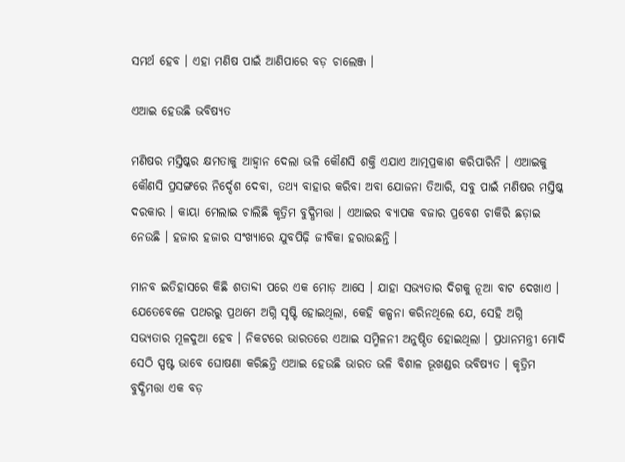ସମର୍ଥ ହେବ । ଏହା ମଣିଷ ପାଇଁ ଆଣିପାରେ ବଡ଼ ଚାଲେଞ୍ଜ ।

ଏଆଇ ହେଉଛି ଭବିଷ୍ୟତ

ମଣିଷର ମସ୍ତିଷ୍କର କ୍ଷମତାକୁ ଆହ୍ୱାନ ଦେଲା ଭଳି କୌଣସି ଶକ୍ତି ଏଯାଏ ଆତ୍ମପ୍ରକାଶ କରିପାରିନି । ଏଆଇକୁ କୌଣସି ପ୍ରସଙ୍ଗରେ ନିର୍ଦ୍ଦେଶ ଦେବା, ତଥ୍ୟ ବାହାର କରିବା ଅବା ଯୋଜନା ତିଆରି, ସବୁ ପାଇଁ ମଣିଷର ମସ୍ତିଷ୍କ ଦରକାର । କାୟା ମେଲାଇ ଚାଲିଛି କୃତ୍ରିମ ବୁଦ୍ଧିମତ୍ତା । ଏଆଇର ବ୍ୟାପକ ବଜାର ପ୍ରବେଶ ଚାକିରି ଛଡ଼ାଇ ନେଉଛି । ହଜାର ହଜାର ସଂଖ୍ୟାରେ ଯୁବପିଢ଼ି ଜୀବିକା ହରାଉଛନ୍ତି ।

ମାନବ ଇତିହାସରେ କିଛି ଶତାବ୍ଦୀ ପରେ ଏକ ମୋଡ଼ ଆସେ । ଯାହା ସଭ୍ୟତାର ଦିଗକୁ ନୂଆ ବାଟ ଦେଖାଏ । ଯେତେବେଳେ ପଥରରୁ ପ୍ରଥମେ ଅଗ୍ନି ସୃଷ୍ଟି ହୋଇଥିଲା, କେହି କଳ୍ପନା କରିନଥିଲେ ଯେ, ସେହି ଅଗ୍ନି ସଭ୍ୟତାର ମୂଳଦୁଆ ହେବ । ନିକଟରେ ଭାରତରେ ଏଆଇ ସମ୍ମିଳନୀ ଅନୁଷ୍ଠିତ ହୋଇଥିଲା । ପ୍ରଧାନମନ୍ତ୍ରୀ ମୋଦି ସେଠି ସ୍ପଷ୍ଟ ଭାବେ ଘୋଷଣା କରିଛନ୍ତି ଏଆଇ ହେଉଛି ଭାରତ ଭଳି ବିଶାଳ ଭୂଖଣ୍ଡର ଭବିଷ୍ୟତ । କୃତ୍ରିମ ବୁଦ୍ଧିମତ୍ତା ଏକ ବଡ଼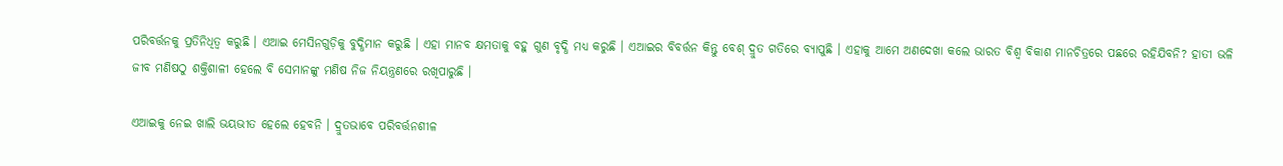ପରିବର୍ତ୍ତନକୁ ପ୍ରତିନିଧିତ୍ୱ କରୁଛି । ଏଆଇ ମେସିନଗୁଡ଼ିକୁ ବୁଦ୍ଧିମାନ କରୁଛି । ଏହା ମାନବ କ୍ଷମତାକୁ ବହୁ ଗୁଣ ବୃଦ୍ଧି ମଧ୍ୟ କରୁଛି । ଏଆଇର ବିବର୍ତ୍ତନ କିନ୍ତୁ ବେଶ୍ ଦ୍ରୁତ ଗତିରେ ବ୍ୟାପୁଛି । ଏହାକୁ ଆମେ ଅଣଦେଖା କଲେ ଭାରତ ବିଶ୍ୱ ବିକାଶ ମାନଚିତ୍ରରେ ପଛରେ ରହିଯିବନି? ହାତୀ ଭଳି ଜୀବ ମଣିଷଠୁ ଶକ୍ତିଶାଳୀ ହେଲେ ବି ସେମାନଙ୍କୁ ମଣିଷ ନିଜ ନିୟନ୍ତ୍ରଣରେ ରଖିପାରୁଛି ।

ଏଆଇକୁ ନେଇ ଖାଲି ଭୟଭୀତ ହେଲେ ହେବନି । ଦ୍ରୁତଭାବେ ପରିବର୍ତ୍ତନଶୀଳ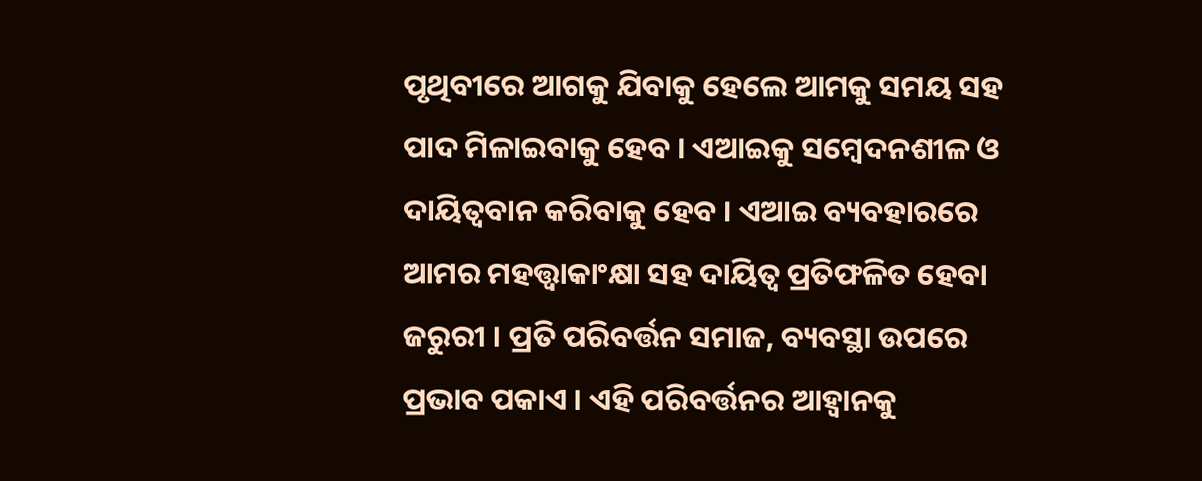ପୃଥିବୀରେ ଆଗକୁ ଯିବାକୁ ହେଲେ ଆମକୁ ସମୟ ସହ ପାଦ ମିଳାଇବାକୁ ହେବ । ଏଆଇକୁ ସମ୍ବେଦନଶୀଳ ଓ ଦାୟିତ୍ୱବାନ କରିବାକୁ ହେବ । ଏଆଇ ବ୍ୟବହାରରେ ଆମର ମହତ୍ତ୍ୱାକାଂକ୍ଷା ସହ ଦାୟିତ୍ୱ ପ୍ରତିଫଳିତ ହେବା ଜରୁରୀ । ପ୍ରତି ପରିବର୍ତ୍ତନ ସମାଜ, ବ୍ୟବସ୍ଥା ଉପରେ ପ୍ରଭାବ ପକାଏ । ଏହି ପରିବର୍ତ୍ତନର ଆହ୍ୱାନକୁ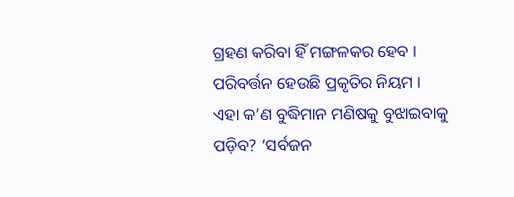ଗ୍ରହଣ କରିବା ହିଁ ମଙ୍ଗଳକର ହେବ । ପରିବର୍ତ୍ତନ ହେଉଛି ପ୍ରକୃତିର ନିୟମ । ଏହା କ’ଣ ବୁଦ୍ଧିମାନ ମଣିଷକୁ ବୁଝାଇବାକୁ ପଡ଼ିବ? ‘ସର୍ବଜନ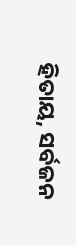ହିତାୟ, ସର୍ବଜନ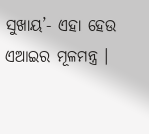ସୁଖାୟ’- ଏହା ହେଉ ଏଆଇର ମୂଳମନ୍ତ୍ର ।